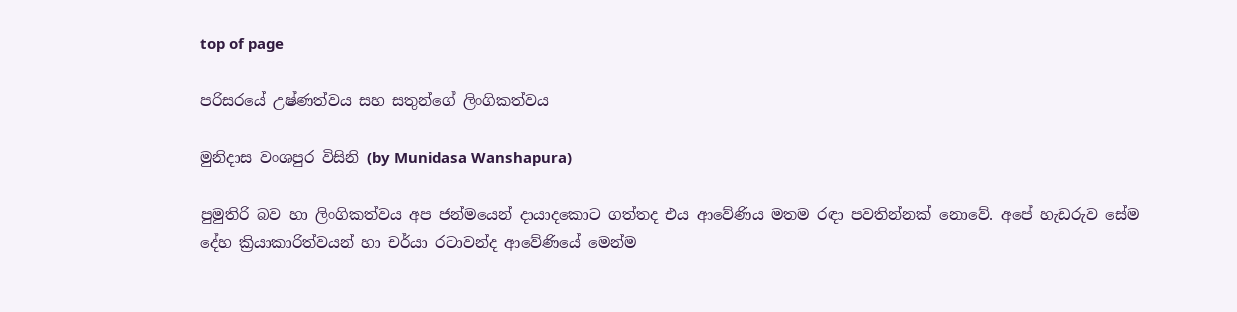top of page

පරිසරයේ උෂ්ණත්වය සහ සතුන්ගේ ලිංගිකත්වය

මුනිදාස වංශපුර විසිනි (by Munidasa Wanshapura)

පුමුතිරි බව හා ලිංගිකත්වය අප ජන්මයෙන් දායාදකොට ගත්තද එය ආවේණිය මතම රඳා පවතින්නක් නොවේ. අපේ හැඩරුව සේම දේහ ක්‍රියාකාරිත්වයන් හා චර්යා රටාවන්ද ආවේණියේ මෙන්ම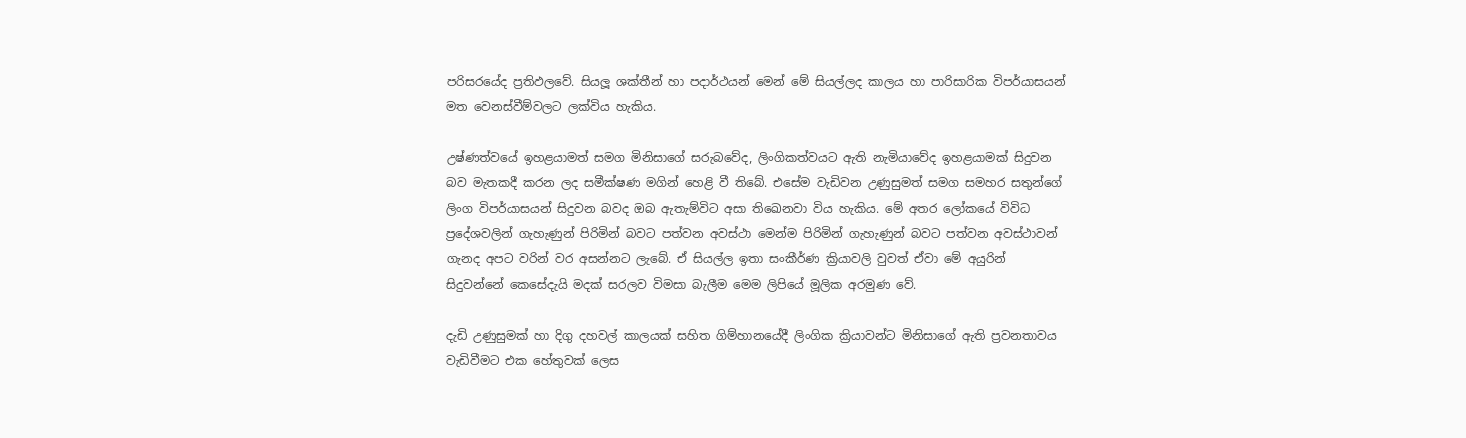පරිසරයේද ප්‍රතිඵලවේ. සියලූ ශක්තීන් හා පදාර්ථයන් මෙන් මේ සියල්ලද කාලය හා පාරිසාරික විපර්යාසයන් මත වෙනස්වීම්වලට ලක්විය හැකිය.

උෂ්ණත්වයේ ඉහළයාමත් සමග මිනිසාගේ සරුබවේද, ලිංගිකත්වයට ඇති නැමියාවේද ඉහළයාමක් සිදුවන බව මැතකදී කරන ලද සමීක්ෂණ මගින් හෙළි වී තිබේ. එසේම වැඩිවන උණුසුමත් සමග සමහර සතුන්ගේ ලිංග විපර්යාසයන් සිදුවන බවද ඔබ ඇතැම්විට අසා තිඛෙනවා විය හැකිය. මේ අතර ලෝකයේ විවිධ ප්‍රදේශවලින් ගැහැණුන් පිරිමින් බවට පත්වන අවස්ථා මෙන්ම පිරිමින් ගැහැණුන් බවට පත්වන අවස්ථාවන් ගැනද අපට වරින් වර අසන්නට ලැබේ. ඒ සියල්ල ඉතා සංකීර්ණ ක්‍රියාවලි වුවත් ඒවා මේ අයුරින් සිදුවන්නේ කෙසේදැයි මදක් සරලව විමසා බැලීම මෙම ලිපියේ මූලික අරමුණ වේ.

දැඩි උණුසුමක් හා දිගු දහවල් කාලයක් සහිත ගිම්හානයේදී ලිංගික ක්‍රියාවන්ට මිනිසාගේ ඇති ප්‍රවනතාවය වැඩිවීමට එක හේතුවක් ලෙස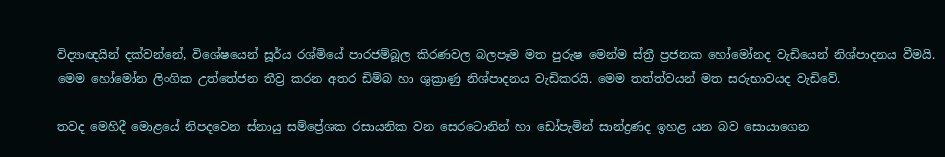විද්‍යාඥයින් දක්වන්නේ, විශේෂයෙන් සූර්ය රශ්මියේ පාරජම්බූල කිරණවල බලපෑම මත පුරුෂ මෙන්ම ස්ත්‍රී ප්‍රජනක හෝමෝනද වැඩියෙන් නිශ්පාදනය වීමයි. මෙම හෝමෝන ලිංගික උත්තේජන තීව්‍ර කරන අතර ඩිම්බ හා ශුක්‍රාණු නිශ්පාදනය වැඩිකරයි. මෙම තත්ත්වයන් මත සරුභාවයද වැඩිවේ.

තවද මෙහිදී මොළයේ නිපදවෙන ස්නායු සම්ප්‍රේශක රසායනික වන සෙරටොනින් හා ඩෝපැමින් සාන්ද්‍රණද ඉහළ යන බව සොයාගෙන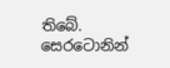තිබේ. සෙරටොනින්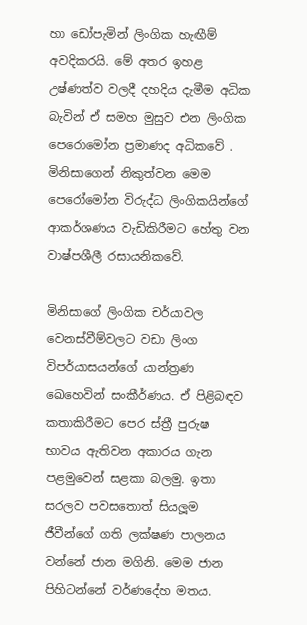හා ඩෝපැමින් ලිංගික හැඟීම් අවදිකරයි. මේ අතර ඉහළ උෂ්ණත්ව වලදී දහදිය දැමීම අධික බැවින් ඒ සමහ මුසුව එන ලිංගික පෙරොමෝන ප්‍රමාණද අධිකවේ . මිනිසාගෙන් නිකුත්වන මෙම පෙරෝමෝන විරුද්ධ ලිංගිකයින්ගේ ආකර්ශණය වැඩිකිරීමට හේතු වන වාෂ්පශීලී රසායනිකවේ.

මිනිසාගේ ලිංගික චර්යාවල වෙනස්වීම්වලට වඩා ලිංග විපර්යාසයන්ගේ යාන්ත්‍රණ ඛෙහෙවින් සංකීර්ණය. ඒ පිළිබඳව කතාකිරීමට පෙර ස්ත්‍රී පුරුෂ භාවය ඇතිවන අකාරය ගැන පළමුවෙන් සළකා බලමු. ඉතා සරලව පවසතොත් සියලූම ජීවීන්ගේ ගති ලක්ෂණ පාලනය වන්නේ ජාන මගිනි. මෙම ජාන පිහිටන්නේ වර්ණදේහ මතය.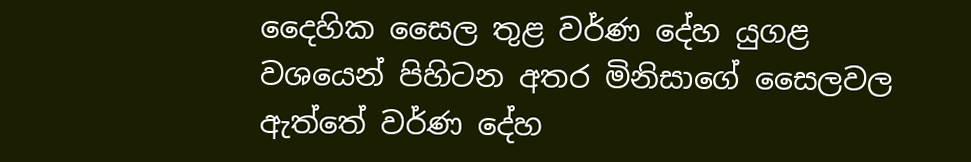දෛහික සෛල තුළ වර්ණ දේහ යුගළ වශයෙන් පිහිටන අතර මිනිසාගේ සෛලවල ඇත්තේ වර්ණ දේහ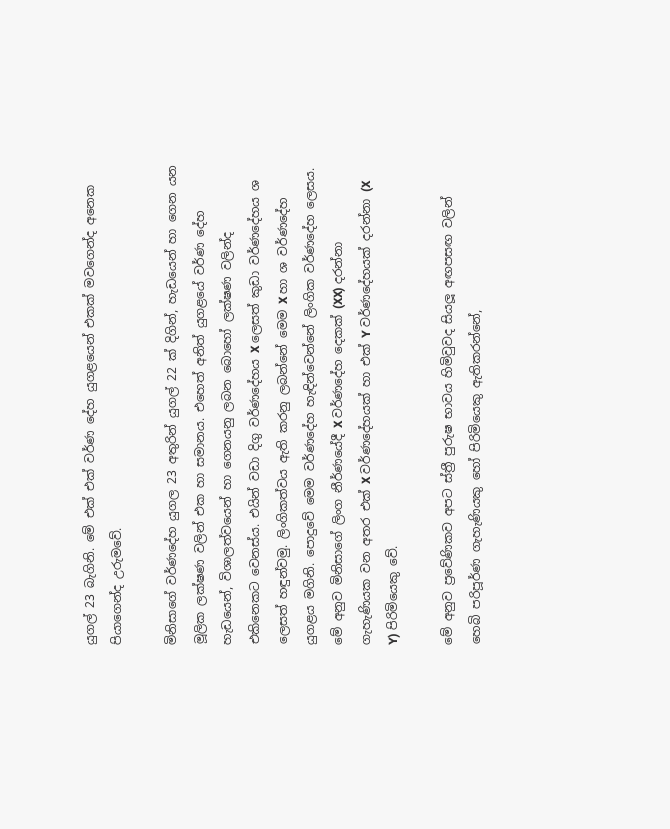යුගල් 23 බැගිනි. මේ එක් එක් වර්ණ දේහ යුගළයෙන් එකක් මවගෙන්ද අනෙක පියාගෙන්ද උරුමවේ.

මිනිසාගේ වර්ණදේහ යුගල 23 අතුරින් යුගල් 22 ක් දිගින්, හැඩයෙන් හා ගෙන යන මූලික ලක්ෂණ වලින් එක හා සමානය. එහෙත් අනිත් යුගළයේ වර්ණ දේහ හැඩයෙන්, විශාලත්වයෙන් හා ගෙනයනු ලබන බොහෝ ලක්ෂණ වලින්ද එකිනෙකට වෙනස්ය. එයින් වඩා දිගු වර්ණදේහය X ලෙසත් කුඩා වර්ණදේහය ශ ලෙසත් හඳුන්වමු. ලිංගිකත්වය ඇති කරනු ලබන්නේ මෙම X හා ශ වර්ණදේහ යුගළය මගිනි. පොදුවේ මෙම වර්ණදේහ හැඳින්වෙන්නේ ලිංගික වර්ණදේහ ලෙසය. මේ අනුව මිනිසාගේ ලිංග නීර්ණයේදී X වර්ණදේහ දෙකක් (XX) දරන්නා ගැහැණියක වන අතර එක් X වර්ණදේහයක් හා එක් Y වර්ණදේහයක් දරන්නා (X Y) පිරිමියෙකු වේ.

මේ අනුව ප්‍රවේණිකව අපට ස්ත්‍රී පුරුෂ භාවය හිමිවුවද සියලූ අඟපසඟ වලින් හෙබි පරිපූර්ණ ගැහැණියකු හෝ පිරිමියෙකු ඇතිකරන්නේ,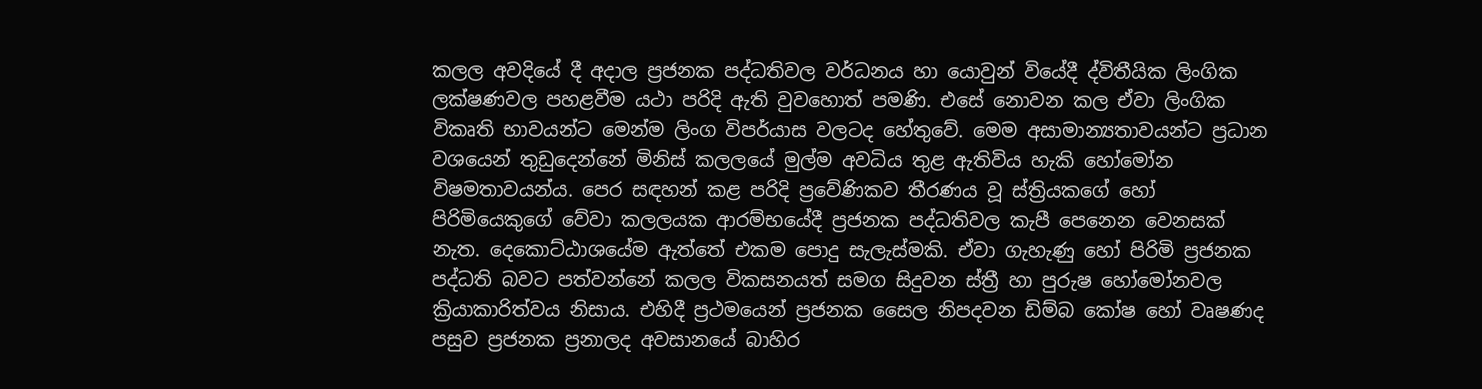කලල අවදියේ දී අදාල ප්‍රජනක පද්ධතිවල වර්ධනය හා යොවුන් වියේදී ද්විතීයික ලිංගික ලක්ෂණවල පහළවීම යථා පරිදි ඇති වුවහොත් පමණි. එසේ නොවන කල ඒවා ලිංගික විකෘති භාවයන්ට මෙන්ම ලිංග විපර්යාස වලටද හේතුවේ. මෙම අසාමාන්‍යතාවයන්ට ප්‍රධාන වශයෙන් තුඩුදෙන්නේ මිනිස් කලලයේ මුල්ම අවධිය තුළ ඇතිවිය හැකි හෝමෝන විෂමතාවයන්ය. පෙර සඳහන් කළ පරිදි ප්‍රවේණිකව තීරණය වූ ස්ත්‍රියකගේ හෝ පිරිමියෙකුගේ වේවා කලලයක ආරම්භයේදී ප්‍රජනක පද්ධතිවල කැපී පෙනෙන වෙනසක් නැත. දෙකොට්ඨාශයේම ඇත්තේ එකම පොදු සැලැස්මකි. ඒවා ගැහැණු හෝ පිරිමි ප්‍රජනක පද්ධති බවට පත්වන්නේ කලල විකසනයත් සමග සිදුවන ස්ත්‍රී හා පුරුෂ හෝමෝනවල ක්‍රියාකාරිත්වය නිසාය. එහිදී ප්‍රථමයෙන් ප්‍රජනක සෛල නිපදවන ඩිම්බ කෝෂ හෝ වෘෂණද පසුව ප්‍රජනක ප්‍රනාලද අවසානයේ බාහිර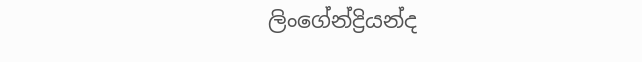ලිංගේන්ද්‍රියන්ද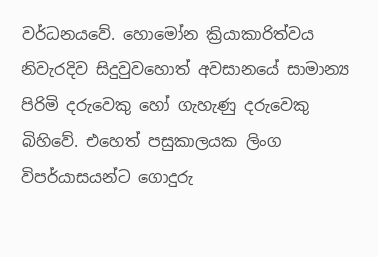වර්ධනයවේ. හොමෝන ක්‍රියාකාරිත්වය නිවැරදිව සිදුවුවහොත් අවසානයේ සාමාන්‍ය පිරිමි දරුවෙකු හෝ ගැහැණු දරුවෙකු බිහිවේ. එහෙත් පසුකාලයක ලිංග විපර්යාසයන්ට ගොදුරු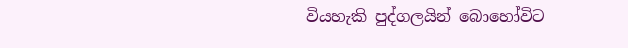වියහැකි පුද්ගලයින් බොහෝවිට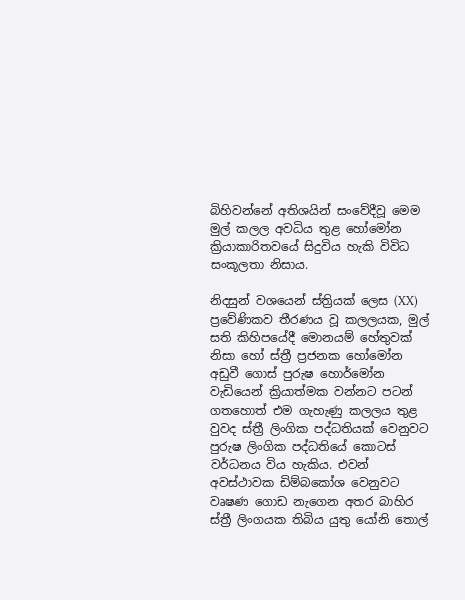බිහිවන්නේ අතිශයින් සංවේදීවූ මෙම මුල් කලල අවධිය තුළ හෝමෝන ක්‍රියාකාරිතවයේ සිදුවිය හැකි විවිධ සංකූලතා නිසාය.

නිදසුන් වශයෙන් ස්ත්‍රියක් ලෙස (XX) ප්‍රවේණිකව තීරණය වූ කලලයක, මුල් සති කිහිපයේදී මොනයම් හේතුවක් නිසා හෝ ස්ත්‍රී ප්‍රජනක හෝමෝන අඩුවී ගොස් පුරුෂ හොර්මෝන වැඩියෙන් ක්‍රියාත්මක වන්නට පටන් ගතහොත් එම ගැහැණු කලලය තුළ වුවද ස්ත්‍රී ලිංගික පද්ධතියක් වෙනුවට පුරුෂ ලිංගික පද්ධතියේ කොටස් වර්ධනය විය හැකිය. එවන් අවස්ථාවක ඩිම්බකෝශ වෙනුවට වෘෂණ ගොඩ නැගෙන අතර බාහිර ස්ත්‍රී ලිංගයක තිබිය යුතු යෝනි තොල්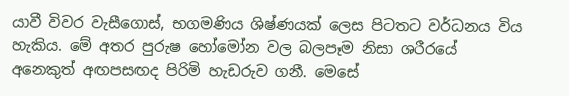යාවී විවර වැසීගොස්, භගමණිය ශිෂ්ණයක් ලෙස පිටතට වර්ධනය විය හැකිය. මේ අතර පුරුෂ හෝමෝන වල බලපෑම නිසා ශරීරයේ අනෙකුත් අඟපසඟද පිරිමි හැඩරුව ගනී. මෙසේ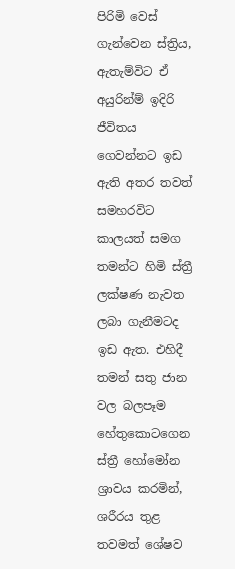පිරිමි වෙස් ගැන්වෙන ස්ත්‍රිය, ඇතැම්විට ඒ අයුරින්ම් ඉදිරි ජීවිතය ගෙවන්නට ඉඩ ඇති අතර තවත් සමහරවිට කාලයත් සමග තමන්ට හිමි ස්ත්‍රී ලක්ෂණ නැවත ලබා ගැනීමටද ඉඩ ඇත. එහිදී තමන් සතු ජාන වල බලපෑම හේතුකොටගෙන ස්ත්‍රී හෝමෝන ශ්‍රාවය කරමින්, ශරීරය තුළ තවමත් ශේෂව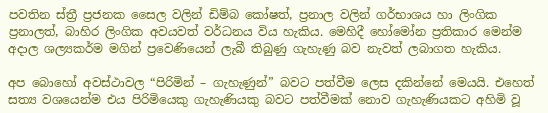පවතින ස්ත්‍රී ප්‍රජනක සෛල වලින් ඩිම්බ කෝෂත්, ප්‍රනාල වලින් ගර්භාශය හා ලිංගික ප්‍රනාලත්, බාහිර ලිංගික අවයවත් වර්ධනය විය හැකිය. මෙහිදී හෝමෝන ප්‍රතිකාර මෙන්ම අදාල ශල්‍යකර්ම මගින් ප්‍රවෙණියෙන් ලැබී තිබුණු ගැහැණු බව නැවත් ලබාගත හැකිය.

අප බොහෝ අවස්ථාවල “පිරිමින් – ගැහැණුන්” බවට පත්වීම ලෙස දකින්නේ මෙයයි. එහෙත් සත්‍ය වශයෙන්ම එය පිරිමියෙකු ගැහැණියකු බවට පත්වීමක් නොව ගැහැණියකට අහිමි වූ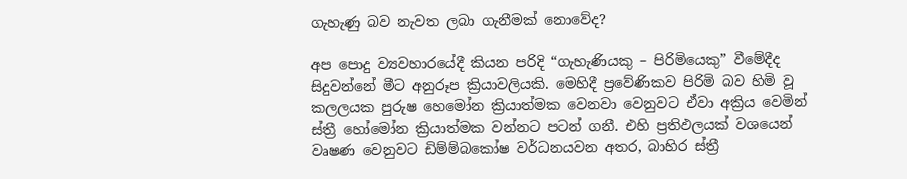ගැහැණු බව නැවත ලබා ගැනීමක් නොවේද?

අප පොදු ව්‍යවහාරයේදී කියන පරිදි “ගැහැණියකු – පිරිමියෙකු” වීමේදීද සිදුවන්නේ මීට අනුරූප ක්‍රියාවලියකි. මෙහිදී ප්‍රවේණිකව පිරිමි බව හිමි වූ කලලයක පුරුෂ හෙමෝන ක්‍රියාත්මක වෙනවා වෙනුවට ඒවා අක්‍රිය වෙමින් ස්ත්‍රී හෝමෝන ක්‍රියාත්මක වන්නට පටන් ගනී. එහි ප්‍රතිඵලයක් වශයෙන් වෘෂණ වෙනුවට ඩිම්ම්බකෝෂ වර්ධනයවන අතර, බාහිර ස්ත්‍රී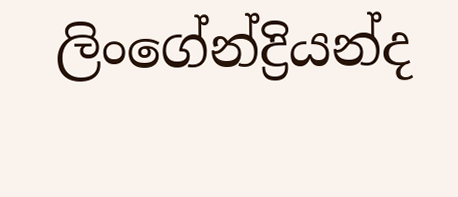ලිංගේන්ද්‍රියන්ද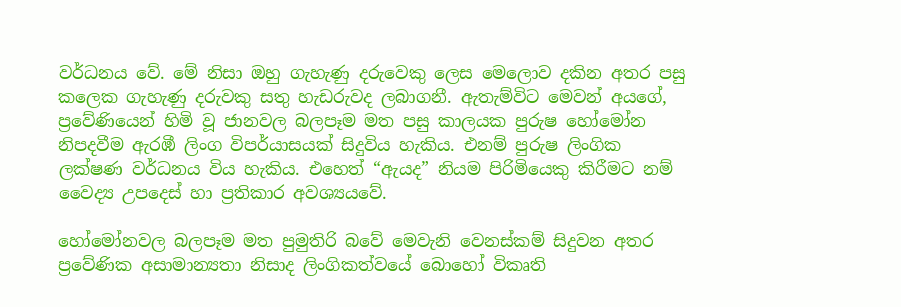වර්ධනය වේ. මේ නිසා ඔහු ගැහැණු දරුවෙකු ලෙස මෙලොව දකින අතර පසු කලෙක ගැහැණු දරුවකු සතු හැඩරුවද ලබාගනී. ඇතැම්විට මෙවන් අයගේ, ප්‍රවේණියෙන් හිමි වූ ජානවල බලපෑම මත පසු කාලයක පුරුෂ හෝමෝන නිපදවීම ඇරඹී ලිංග විපර්යාසයක් සිදුවිය හැකිය. එනම් පුරුෂ ලිංගික ලක්ෂණ වර්ධනය විය හැකිය. එහෙත් “ඇයද” නියම පිරිමියෙකු කිරීමට නම් වෛද්‍ය උපදෙස් හා ප්‍රතිකාර අවශ්‍යයවේ.

හෝමෝනවල බලපෑම මත පුමුතිරි බවේ මෙවැනි වෙනස්කම් සිදුවන අතර ප්‍රවේණික අසාමාන්‍යතා නිසාද ලිංගිකත්වයේ බොහෝ විකෘති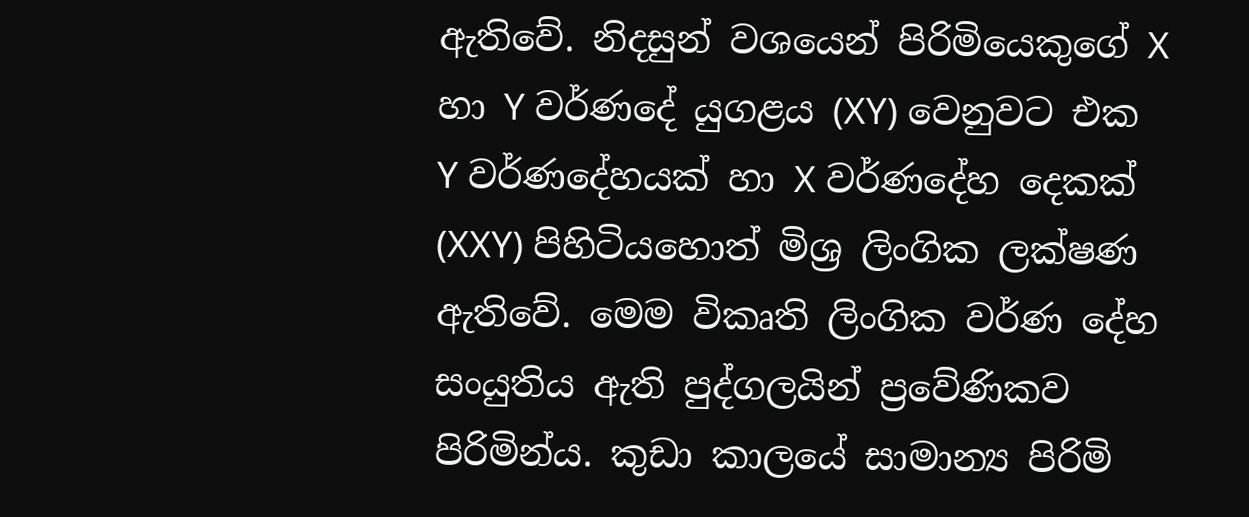ඇතිවේ. නිදසුන් වශයෙන් පිරිමියෙකුගේ X හා Y වර්ණදේ යුගළය (XY) වෙනුවට එක Y වර්ණදේහයක් හා X වර්ණදේහ දෙකක් (XXY) පිහිටියහොත් මිශ්‍ර ලිංගික ලක්ෂණ ඇතිවේ. මෙම විකෘති ලිංගික වර්ණ දේහ සංයුතිය ඇති පුද්ගලයින් ප්‍රවේණිකව පිරිමින්ය. කුඩා කාලයේ සාමාන්‍ය පිරිමි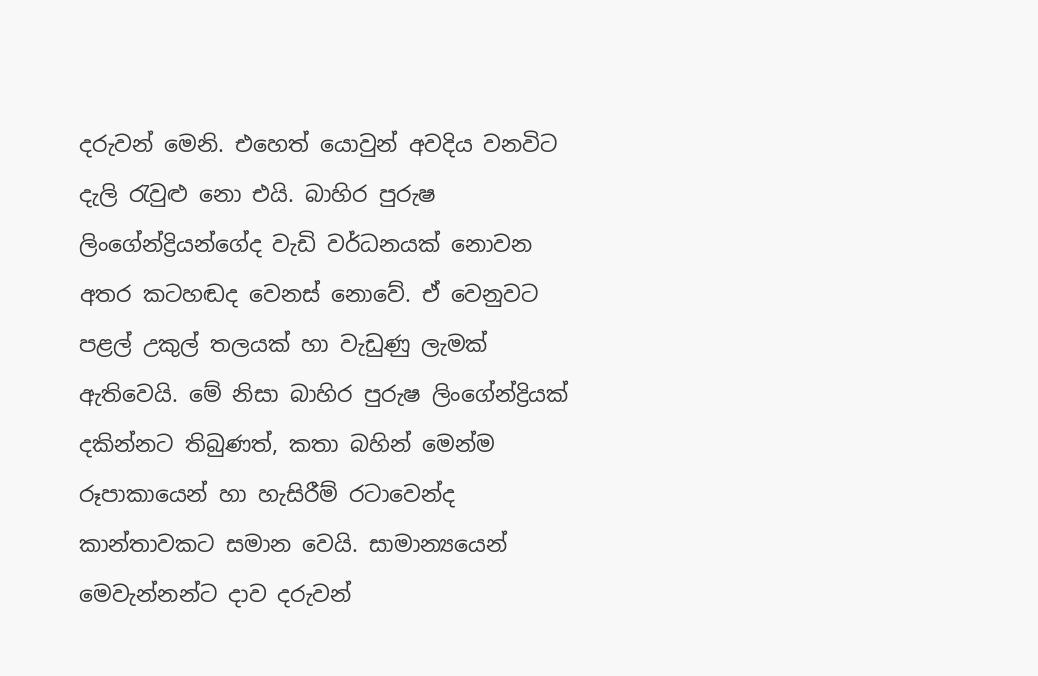දරුවන් මෙනි. එහෙත් යොවුන් අවදිය වනවිට දැලි රැවුළු නො එයි. බාහිර පුරුෂ ලිංගේන්ද්‍රියන්ගේද වැඩි වර්ධනයක් නොවන අතර කටහඬද වෙනස් නොවේ. ඒ වෙනුවට පළල් උකුල් තලයක් හා වැඩුණු ලැමක් ඇතිවෙයි. මේ නිසා බාහිර පුරුෂ ලිංගේන්ද්‍රියක් දකින්නට තිබුණත්, කතා බහින් මෙන්ම රූපාකායෙන් හා හැසිරීම්‍ රටාවෙන්ද කාන්තාවකට සමාන වෙයි. සාමාන්‍යයෙන් මෙවැන්නන්ට දාව දරුවන්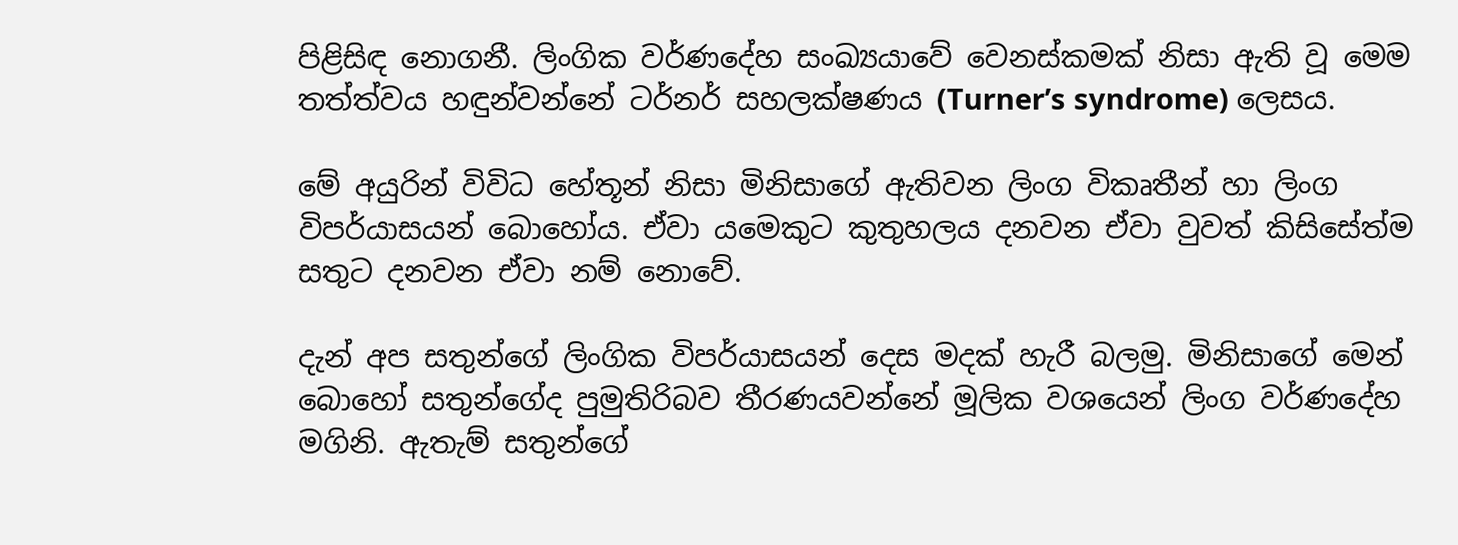පිළිසිඳ නොගනී. ලිංගික වර්ණදේහ සංඛ්‍යයාවේ වෙනස්කමක් නිසා ඇති වූ මෙම තත්ත්වය හඳුන්වන්නේ ටර්නර් සහලක්ෂණය (Turner’s syndrome) ලෙසය.

මේ අයුරින් විවිධ හේතූන් නිසා මිනිසාගේ ඇතිවන ලිංග විකෘතීන් හා ලිංග විපර්යාසයන් බොහෝය. ඒවා යමෙකුට කුතුහලය දනවන ඒවා වුවත් කිසිසේත්ම සතුට දනවන ඒවා නම් නොවේ.

දැන් අප සතුන්ගේ ලිංගික විපර්යාසයන් දෙස මදක් හැරී බලමු. මිනිසාගේ මෙන් බොහෝ සතුන්ගේද පුමුතිරිබව තීරණයවන්නේ මූලික වශයෙන් ලිංග වර්ණදේහ මගිනි. ඇතැම් සතුන්ගේ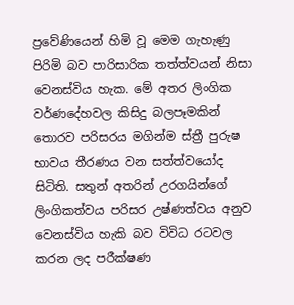ප්‍රවේණියෙන් හිමි වූ මෙම ගැහැණු පිරිමි බව පාරිසාරික තත්ත්වයන් නිසා වෙනස්විය හැක. මේ අතර ලිංගික වර්ණදේහවල කිසිදු බලපෑමකින් තොරව පරිසරය මගින්ම ස්ත්‍රී පුරුෂ භාවය තීරණය වන සත්ත්වයෝද සිටිති. සතුන් අතරින් උරගයින්ගේ ලිංගිකත්වය පරිසර උෂ්ණත්වය අනුව වෙනස්විය හැකි බව විවිධ රටවල කරන ලද පරීක්ෂණ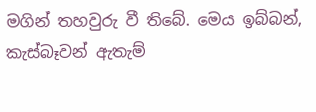මගින් තහවුරු වී තිබේ. මෙය ඉබ්බන්, කැස්බෑවන් ඇතැම්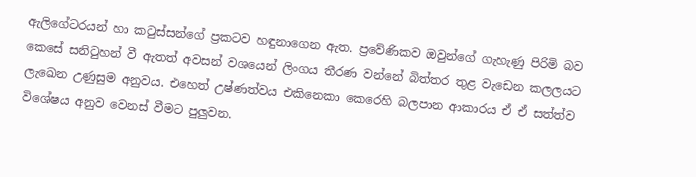ඇලිගේටරයන් හා කටුස්සන්ගේ ප්‍රකටව හඳුනාගෙන ඇත. ප්‍රවේණිකව ඔවුන්ගේ ගැහැණු පිරිමි බව කෙසේ සනිටුහන් වී ඇතත් අවසන් වශයෙන් ලිංගය තීරණ වන්නේ බිත්තර තුළ වැඩෙන කලලයට ලැඛෙන උණුසුම අනුවය. එහෙත් උෂ්ණත්වය එකිනෙකා කෙරෙහි බලපාන ආකාරය ඒ ඒ සත්ත්ව විශේෂය අනුව වෙනස් වීමට පුලුවන.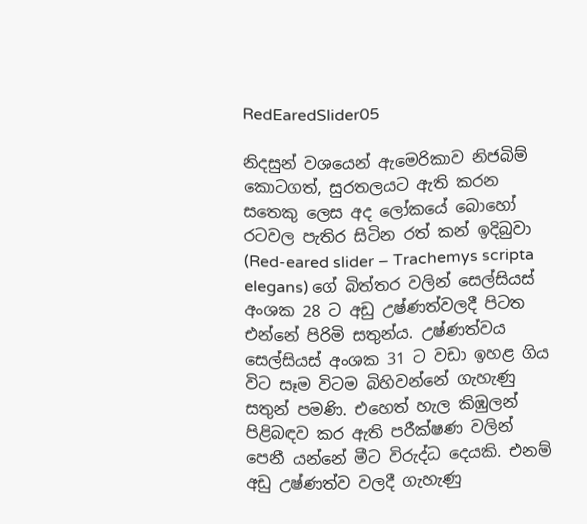RedEaredSlider05

නිදසුන් වශයෙන් ඇමෙරිකාව නිජබිම් කොටගත්, සුරතලයට ඇති කරන සතෙකු ලෙස අද ලෝකයේ බොහෝ රටවල පැතිර සිටින රත් කන් ඉදිබුවා (Red-eared slider – Trachemys scripta elegans) ගේ බිත්තර වලින් සෙල්සියස් අංශක 28 ට අඩු උෂ්ණත්වලදී පිටත එන්නේ පිරිමි සතුන්ය. උෂ්ණත්වය සෙල්සියස් අංශක 31 ට වඩා ඉහළ ගිය විට සෑම විටම බිහිවන්නේ ගැහැණු සතුන් පමණි. එහෙත් හැල කිඹුලන් පිළිබඳව කර ඇති පරීක්ෂණ වලින් පෙනී යන්නේ මීට විරුද්ධ දෙයකි. එනම් අඩු උෂ්ණත්ව වලදී ගැහැණු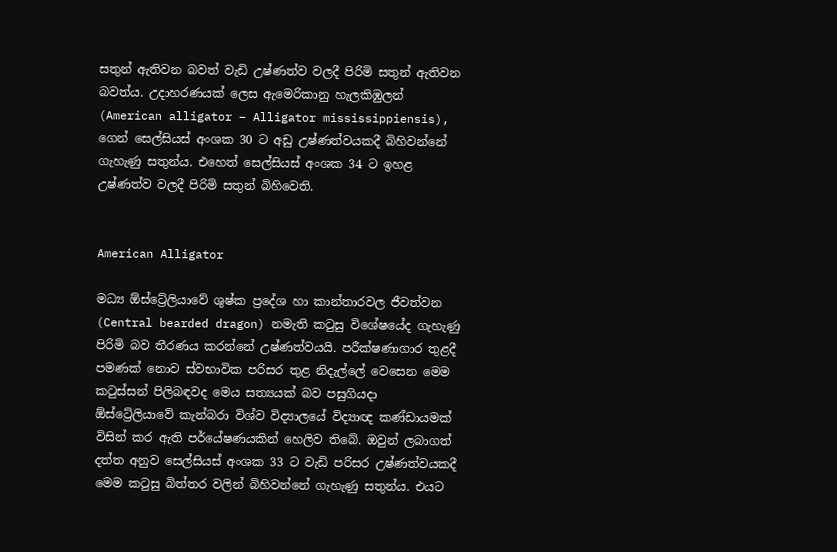සතුන් ඇතිවන බවත් වැඩි උෂ්ණත්ව වලදී පිරිමි සතුන් ඇතිවන බවත්ය. උදාහරණයක් ලෙස ඇමෙරිකානු හැලකිඹුලන් (American alligator – Alligator mississippiensis),  ගෙන් සෙල්සියස් අංශක 30 ට අඩු උෂ්ණත්වයකදී බිහිවන්නේ ගැහැණු සතුන්ය. එහෙත් සෙල්සියස් අංශක 34 ට ඉහළ උෂ්ණත්ව වලදී පිරිමි සතුන් බිහිවෙති.


American Alligator

මධ්‍ය ඕස්ට්‍රේලියාවේ ශුෂ්ක ප්‍රදේශ හා කාන්තාරවල ජීවත්වන (Central bearded dragon) නමැති කටුසු විශේෂයේද ගැහැණු පිරිමි බව තීරණය කරන්නේ උෂ්ණත්වයයි. පරීක්ෂණාගාර තුළදී පමණක් නොව ස්වභාවික පරිසර තුළ නිදැල්ලේ වෙසෙන මෙම කටුස්සන් පිලිබඳවද මෙය සත්‍යයක් බව පසුගියදා ඕස්ට්‍රේලියාවේ කැන්බරා විශ්ව විද්‍යාලයේ විද්‍යාඥ කණ්ඩායමක් විසින් කර ඇති පර්යේෂණයකින් හෙලිව තිබේ. ඔවුන් ලබාගත් දත්ත අනුව සෙල්සියස් අංශක 33 ට වැඩි පරිසර උෂ්ණත්වයකදී මෙම කටුසු බිත්තර වලින් බිහිවන්නේ ගැහැණු සතුන්ය. එයට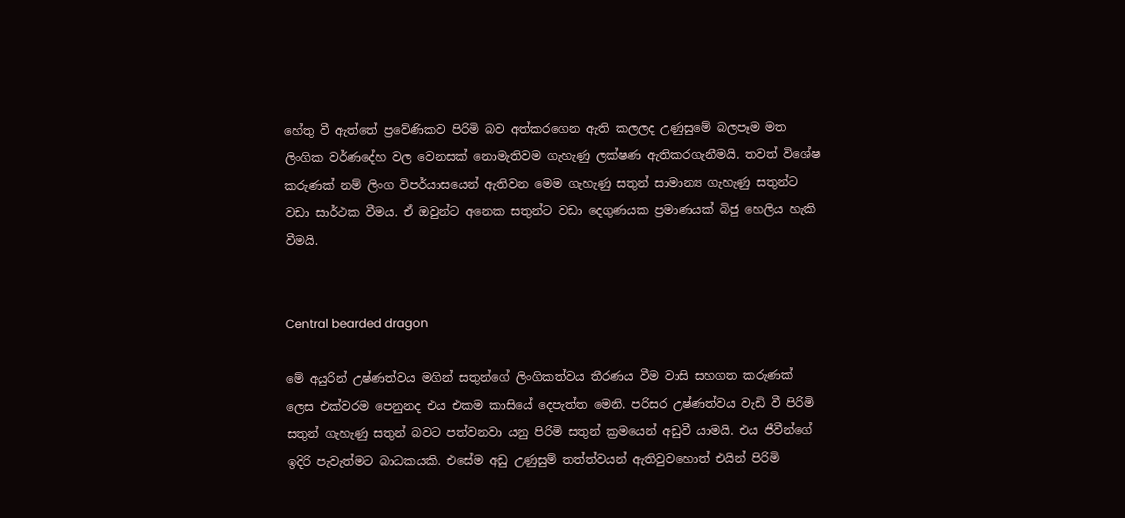හේතු වී ඇත්තේ ප්‍රවේණිකව පිරිමි බව අත්කරගෙන ඇති කලලද උණුසුමේ බලපෑම මත ලිංගික වර්ණදේහ වල වෙනසක් නොමැතිවම ගැහැණු ලක්ෂණ ඇතිකරගැනීමයි. තවත් විශේෂ කරුණක් නම් ලිංග විපර්යාසයෙන් ඇතිවන මෙම ගැහැණු සතුන් සාමාන්‍ය ගැහැණු සතුන්ට වඩා සාර්ථක වීමය. ඒ ඔවුන්ට අනෙක සතුන්ට වඩා දෙගුණයක ප්‍රමාණයක් බිජු හෙලිය හැකි වීමයි.


Central bearded dragon

මේ අයුරින් උෂ්ණත්වය මගින් සතුන්ගේ ලිංගිකත්වය තීරණය වීම වාසි සහගත කරුණක් ලෙස එක්වරම පෙනුනද එය එකම කාසියේ දෙපැත්ත මෙනි. පරිසර උෂ්ණත්වය වැඩි වී පිරිමි සතුන් ගැහැණු සතුන් බවට පත්වනවා යනු පිරිමි සතුන් ක්‍රමයෙන් අඩුවී යාමයි. එය ජීවීන්ගේ ඉදිරි පැවැත්මට බාධකයකි. එසේම අඩු උණුසුම් තත්ත්වයන් ඇතිවුවහොත් එයින් පිරිමි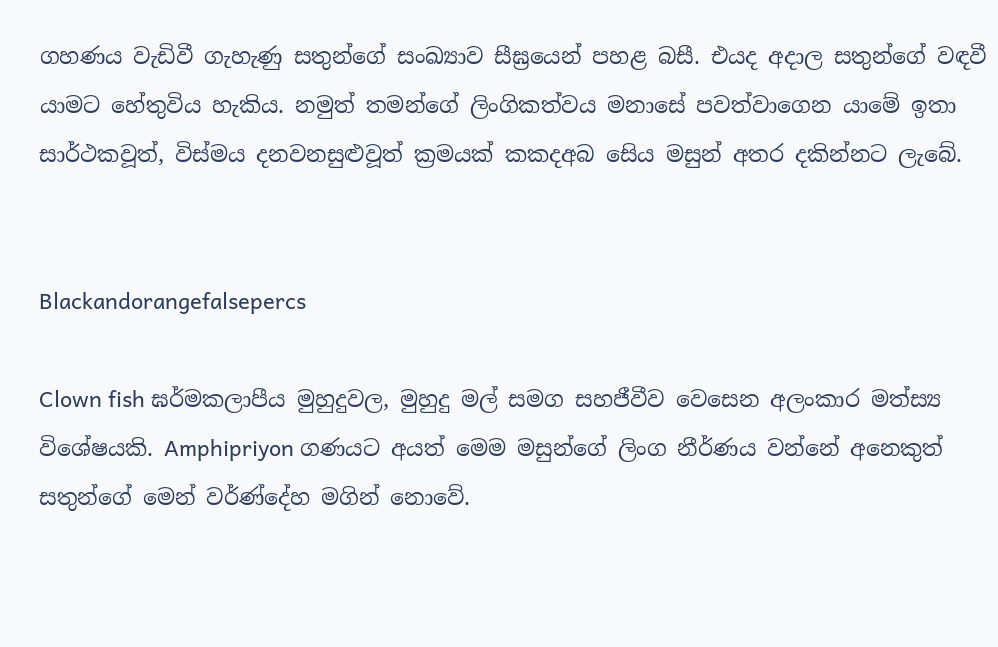ගහණය වැඩිවී ගැහැණු සතුන්ගේ සංඛ්‍යාව සීඝ්‍රයෙන් පහළ බසී. එයද අදාල සතුන්ගේ වඳවී යාමට හේතුවිය හැකිය. නමුත් තමන්ගේ ලිංගිකත්වය මනාසේ පවත්වාගෙන යාමේ ඉතා සාර්ථකවූත්, විස්මය දනවනසුළුවූත් ක්‍රමයක් ක‍කදඅබ සෙිය මසුන් අතර දකින්නට ලැබේ.


Blackandorangefalsepercs

Clown fish ඝර්මකලාපීය මුහුදුවල, මුහුදු මල් සමග සහජීවීව වෙසෙන අලංකාර මත්ස්‍ය විශේෂයකි. Amphipriyon ගණයට අයත් මෙම මසුන්ගේ ලිංග නීර්ණය වන්නේ අනෙකුත් සතුන්ගේ මෙන් වර්ණ්දේහ මගින් නොවේ.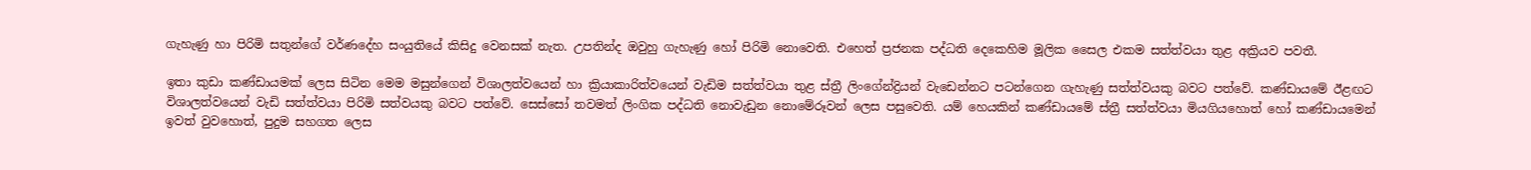ගැහැණු හා පිරිමි සතුන්ගේ වර්ණදේහ සංයුතියේ කිසිදු වෙනසක් නැත. උපතින්ද ඔවුහු ගැහැණු හෝ පිරිමි නොවෙති. එහෙත් ප්‍රජනක පද්ධති දෙකෙහිම මූලික සෛල එකම සත්ත්වයා තුළ අක්‍රියව පවතී.

ඉතා කුඩා කණ්ඩායමක් ලෙස සිටින මෙම මසුන්ගෙන් විශාලත්වයෙන් හා ක්‍රියාකාරිත්වයෙන් වැඩිම සත්ත්වයා තුළ ස්ත්‍රී ලිංගේන්ද්‍රියන් වැඩෙන්නට පටන්ගෙන ගැහැණු සත්ත්වයකු බවට පත්වේ. කණ්ඩායමේ ඊළඟට විශාලත්වයෙන් වැඩි සත්ත්වයා පිරිමි සත්වයකු බවට පත්වේ. සෙස්සෝ තවමත් ලිංගික පද්ධති නොවැඩුන නොමේරූවන් ලෙස පසුවෙති. යම් හෙයකින් කණ්ඩායමේ ස්ත්‍රී සත්ත්වයා මියගියහොත් හෝ කණ්ඩායමෙන් ඉවත් වුවහොත්, පුදුම සහගත ලෙස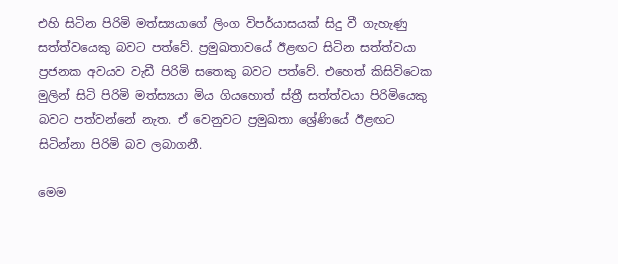එහි සිටින පිරිමි මත්ස්‍යයාගේ ලිංග විපර්යාසයක් සිදු වී ගැහැණු සත්ත්වයෙකු බවට පත්වේ. ප්‍රමුඛතාවයේ ඊළඟට සිටින සත්ත්වයා ප්‍රජනක අවයව වැඩී පිරිමි සතෙකු බවට පත්වේ. එහෙත් කිසිවිටෙක මුලින් සිටි පිරිමි මත්ස්‍යයා මිය ගියහොත් ස්ත්‍රී සත්ත්වයා පිරිමියෙකු බවට පත්වන්නේ නැත. ඒ වෙනුවට ප්‍රමුඛතා ශ්‍රේණියේ ඊළඟට සිටින්නා පිරිමි බව ලබාගනී.

මෙම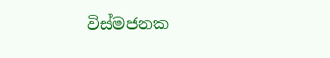විස්මජනක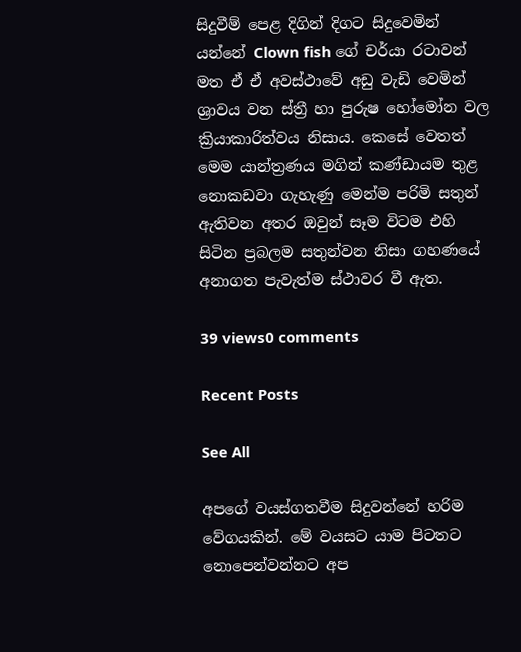සිදුවීම් පෙළ දිගින් දිගට සිදුවෙමින් යන්නේ Clown fish ගේ චර්යා රටාවන් මත ඒ ඒ අවස්ථාවේ අඩු වැඩි වෙමින් ශ්‍රාවය වන ස්ත්‍රී හා පුරුෂ හෝමෝන වල ක්‍රියාකාරිත්වය නිසාය. කෙසේ වෙතත් මෙම යාන්ත්‍රණය මගින් කණ්ඩායම තුළ නොකඩවා ගැහැණු මෙන්ම පරිමි සතුන් ඇතිවන අතර ඔවුන් සෑම විටම එහි සිටින ප්‍රබලම සතුන්වන නිසා ගහණයේ අනාගත පැවැත්ම ස්ථාවර වී ඇත.

39 views0 comments

Recent Posts

See All

අපගේ වයස්ගතවීම සිදුවන්නේ හරිම වේගයකින්. මේ වයසට යාම පිටතට නොපෙන්වන්නට අප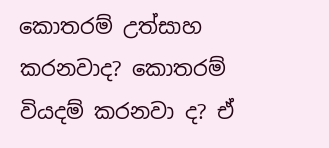කොතරම් උත්සාහ කරනවාද? කොතරම් වියදම් කරනවා ද? ඒ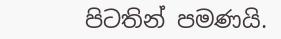පිටතින් පමණයි.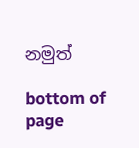නමුත්

bottom of page